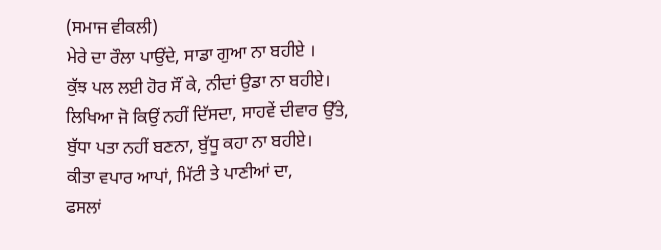(ਸਮਾਜ ਵੀਕਲੀ)
ਮੇਰੇ ਦਾ ਰੌਲਾ ਪਾਉਂਦੇ, ਸਾਡਾ ਗੁਆ ਨਾ ਬਹੀਏ ।
ਕੁੱਝ ਪਲ ਲਈ ਹੋਰ ਸੌਂ ਕੇ, ਨੀਦਾਂ ਉਡਾ ਨਾ ਬਹੀਏ।
ਲਿਖਿਆ ਜੋ ਕਿਉਂ ਨਹੀਂ ਦਿੱਸਦਾ, ਸਾਹਵੇਂ ਦੀਵਾਰ ਉੱਤੇ,
ਬੁੱਧਾ ਪਤਾ ਨਹੀਂ ਬਣਨਾ, ਬੁੱਧੂ ਕਹਾ ਨਾ ਬਹੀਏ।
ਕੀਤਾ ਵਪਾਰ ਆਪਾਂ, ਮਿੱਟੀ ਤੇ ਪਾਣੀਆਂ ਦਾ,
ਫਸਲਾਂ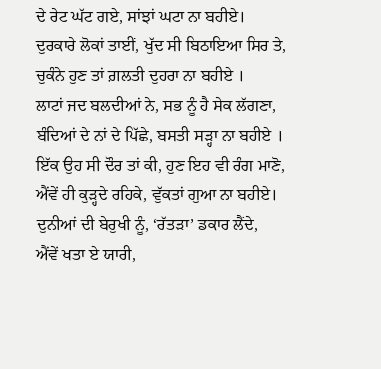ਦੇ ਰੇਟ ਘੱਟ ਗਏ, ਸਾਂਝਾਂ ਘਟਾ ਨਾ ਬਹੀਏ।
ਦੁਰਕਾਰੇ ਲੋਕਾਂ ਤਾਈਂ, ਖੁੱਦ ਸੀ ਬਿਠਾਇਆ ਸਿਰ ਤੇ,
ਚੁਕੰਨੇ ਹੁਣ ਤਾਂ ਗ਼ਲਤੀ ਦੁਹਰਾ ਨਾ ਬਹੀਏ ।
ਲਾਟਾਂ ਜਦ ਬਲਦੀਆਂ ਨੇ, ਸਭ ਨੂੰ ਹੈ ਸੇਕ ਲੱਗਣਾ,
ਬੰਦਿਆਂ ਦੇ ਨਾਂ ਦੇ ਪਿੱਛੇ, ਬਸਤੀ ਸੜ੍ਹਾ ਨਾ ਬਹੀਏ ।
ਇੱਕ ਉਹ ਸੀ ਦੌਰ ਤਾਂ ਕੀ, ਹੁਣ ਇਹ ਵੀ ਰੰਗ ਮਾਣੋ,
ਐਂਵੇਂ ਹੀ ਕੁੜ੍ਹਦੇ ਰਹਿਕੇ, ਵੁੱਕਤਾਂ ਗੁਆ ਨਾ ਬਹੀਏ।
ਦੁਨੀਆਂ ਦੀ ਬੇਰੁਖੀ ਨੂੰ, ‘ਰੱਤੜਾ’ ਡਕਾਰ ਲੈਂਦੇ,
ਐਂਵੇਂ ਖਤਾ ਏ ਯਾਰੀ,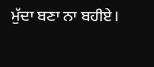ਮੁੱਦਾ ਬਣਾ ਨਾ ਬਹੀਏ।